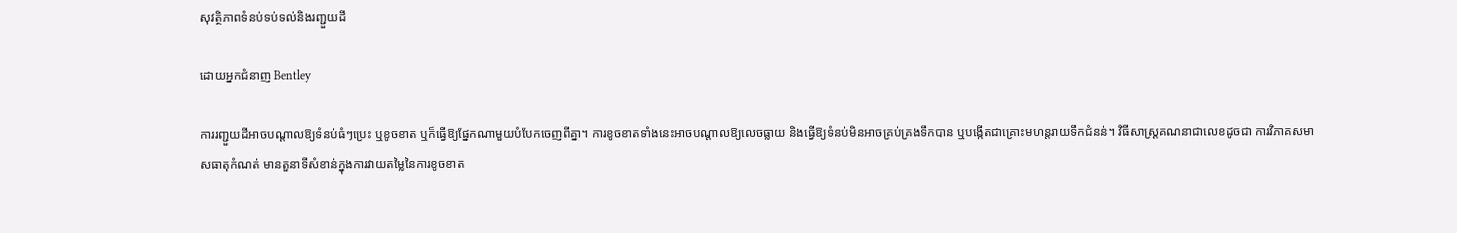សុវត្ថិភាពទំនប់ទប់ទល់និងរញ្ជួយដី

ដោយអ្នកជំនាញ Bentley

ការរញ្ជួយដីអាចបណ្តាលឱ្យទំនប់ធំៗប្រេះ ឬខូចខាត ឬក៏ធ្វើឱ្យផ្នែកណាមួយបំបែកចេញពីគ្នា។ ការខូចខាតទាំងនេះអាចបណ្តាលឱ្យលេចធ្លាយ និងធ្វើឱ្យទំនប់មិនអាចគ្រប់គ្រងទឹកបាន ឬបង្កើតជាគ្រោះមហន្តរាយទឹកជំនន់។ វិធីសាស្រ្តគណនាជាលេខដូចជា ការវិភាគសមាសធាតុកំណត់ មានតួនាទីសំខាន់ក្នុងការវាយតម្លៃនៃការខូចខាត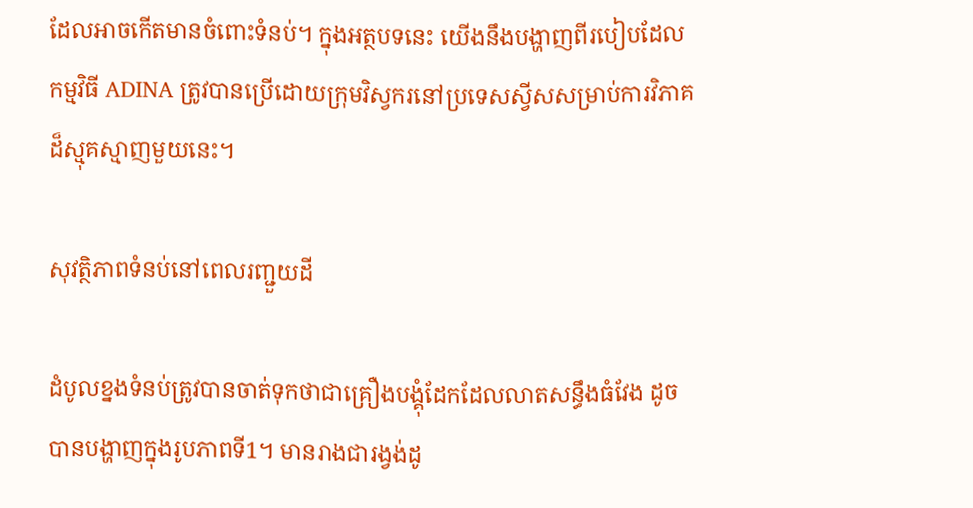ដែលអាចកើតមានចំពោះទំនប់។ ក្នុងអត្ថបទនេះ យើងនឹងបង្ហាញពីរបៀបដែលកម្មវិធី ADINA ត្រូវបានប្រើដោយក្រុមវិស្វករនៅប្រទេសស្វីសសម្រាប់ការវិភាគដ៏ស្មុគស្មាញមួយនេះ។

សុវត្ថិភាពទំនប់នៅពេលរញ្ជួយដី

ដំបូលខ្នងទំនប់ត្រូវបានចាត់ទុកថាជាគ្រឿងបង្គុំដែកដែលលាតសន្ធឹងធំវែង ដូចបានបង្ហាញក្នុងរូបភាពទី1។ មានរាងជារង្វង់ដូ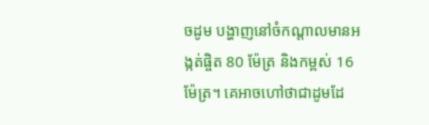ចដូម បង្ហាញនៅចំកណ្តាលមានអង្កត់ផ្ចិត 80 ម៉ែត្រ និងកម្ពស់ 16 ម៉ែត្រ។ គេអាចហៅថាជាដូមដែ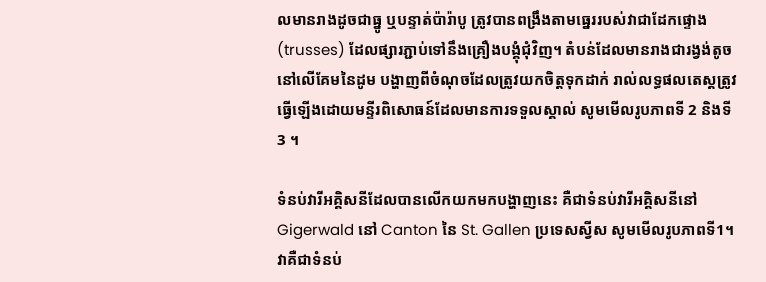លមានរាងដូចជាធ្នូ ឬបន្ទាត់ប៉ារ៉ាបូ ត្រូវបានពង្រឹងតាមធ្នេររបស់វាជាដែកផ្ទោង (trusses) ដែលផ្សារភ្ជាប់ទៅនឹងគ្រឿងបង្គុំជុំវិញ។ តំបន់ដែលមានរាងជារង្វង់តូចនៅលើគែមនៃដូម បង្ហាញពីចំណុចដែលត្រូវយកចិត្តទុកដាក់ រាល់លទ្ធផលតេស្តត្រូវធ្វើឡើងដោយមន្ទីរពិសោធន៍ដែលមានការទទួលស្គាល់ សូមមើលរូបភាពទី 2 និងទី 3 ។

ទំនប់វារីអគ្គិសនីដែលបានលើកយកមកបង្ហាញនេះ គឺជាទំនប់វារីអគ្គិសនីនៅ Gigerwald នៅ Canton នៃ St. Gallen ប្រទេសស្វីស សូមមើលរូបភាពទី1។ វាគឺជាទំនប់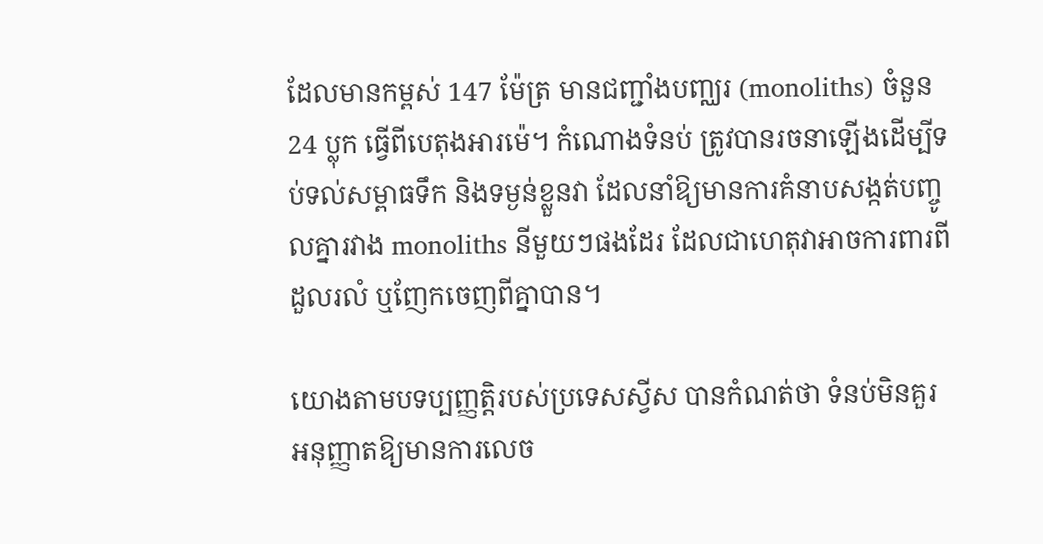ដែលមានកម្ពស់ 147 ម៉ែត្រ មានជញ្ជាំងបញ្ឈរ (monoliths) ចំនួន 24 ប្លុក ធ្វើពីបេតុងអារម៉េ។ កំណោងទំនប់ ត្រូវបានរចនាឡើងដើម្បីទប់ទល់សម្ពាធទឹក និងទម្ងន់ខ្លួនវា ដែលនាំឱ្យមានការគំនាបសង្កត់បញ្ចូលគ្នារវាង monoliths នីមួយៗផងដែរ ដែលជាហេតុវាអាចការពារពីដួលរលំ ឬញែកចេញពីគ្នាបាន។

យោងតាមបទប្បញ្ញត្តិរបស់ប្រទេសស្វីស បានកំណត់ថា ទំនប់មិនគួរអនុញ្ញាតឱ្យមានការលេច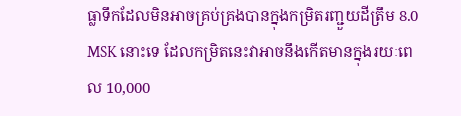ធ្លាទឹកដែលមិនអាចគ្រប់គ្រងបានក្នុងកម្រិតរញ្ជួយដីត្រឹម 8.0 MSK នោះទេ ដែលកម្រិតនេះវាអាចនឹងកើតមានក្នុងរយៈពេល 10,000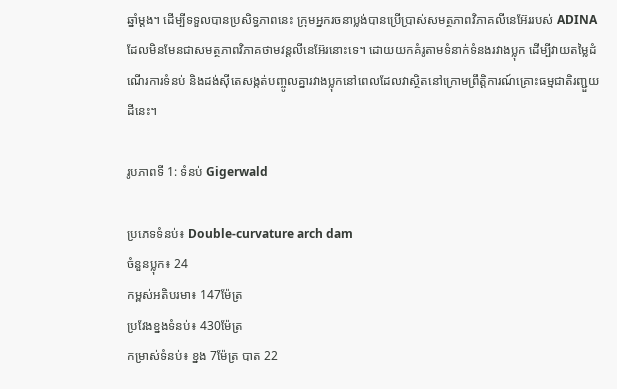ឆ្នាំម្តង។ ដើម្បីទទួលបានប្រសិទ្ធភាពនេះ ក្រុមអ្នករចនាប្លង់បានប្រើប្រាស់សមត្ថភាពវិភាគលីនេអ៊ែររបស់ ADINA ដែលមិនមែនជាសមត្ថភាពវិភាគថាមវន្តលីនេអ៊ែរនោះទេ។ ដោយយកគំរូតាមទំនាក់ទំនងរវាងប្លុក ដើម្បីវាយតម្លៃដំណើរការទំនប់ និងដង់ស៊ីតេសង្កត់បញ្ចូលគ្នារវាងប្លុកនៅពេលដែលវាស្ថិតនៅក្រោមព្រឹត្តិការណ៍គ្រោះធម្មជាតិរញ្ជួយដីនេះ។

រូបភាពទី 1: ទំនប់ Gigerwald

ប្រភេទទំនប់៖ Double-curvature arch dam
ចំនួនប្លុក៖ 24
កម្ពស់អតិបរមា៖ 147ម៉ែត្រ
ប្រវែងខ្នងទំនប់៖ 430ម៉ែត្រ
កម្រាស់ទំនប់៖ ខ្នង 7ម៉ែត្រ បាត 22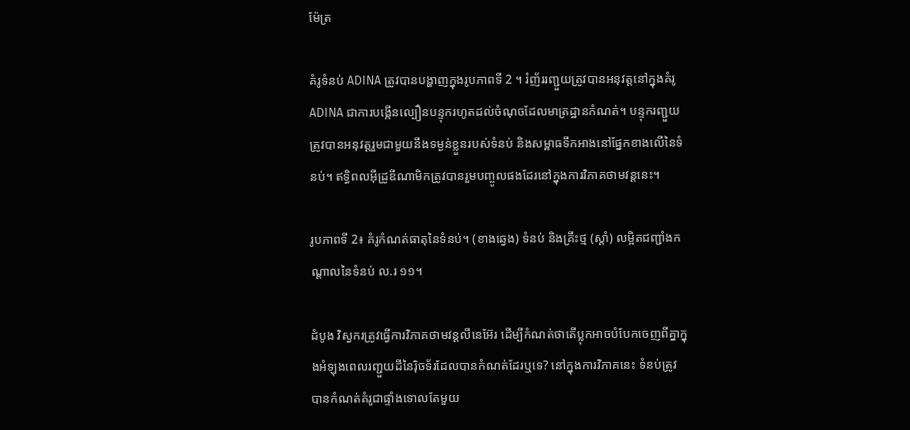ម៉ែត្រ

គំរូទំនប់ ADINA ត្រូវបានបង្ហាញក្នុងរូបភាពទី 2 ។ រំញ័ររញ្ជួយត្រូវបានអនុវត្តនៅក្នុងគំរូ ADINA ជាការបង្កើនល្បឿនបន្ទុករហូតដល់ចំណុចដែលមាត្រដ្ឋានកំណត់។ បន្ទុករញ្ជួយត្រូវបានអនុវត្តរួមជាមួយនឹងទម្ងន់ខ្លួនរបស់ទំនប់ និងសម្ពាធទឹកអាងនៅផ្នែកខាងលើនៃទំនប់។ ឥទ្ធិពលអ៊ីដ្រូឌីណាមិកត្រូវបានរួមបញ្ចូលផងដែរនៅក្នុងការវិភាគថាមវន្តនេះ។

រូបភាពទី 2៖ គំរូកំណត់ធាតុនៃទំនប់។ (ខាងឆ្វេង) ទំនប់ និងគ្រឹះថ្ម (ស្ដាំ) លម្អិតជញ្ជាំងកណ្ដាលនៃទំនប់ ល.រ ១១។

ដំបូង វិស្វករត្រូវធ្វើការវិភាគថាមវន្តលីនេអ៊ែរ ដើម្បីកំណត់ថាតើប្លុកអាចបំបែកចេញពីគ្នាក្នុងអំឡុងពេលរញ្ជួយដីនៃរ៉ិចទ័រដែលបានកំណត់ដែរឬទេ? នៅក្នុងការវិភាគនេះ ទំនប់ត្រូវបានកំណត់គំរូជាផ្ទាំងទោលតែមួយ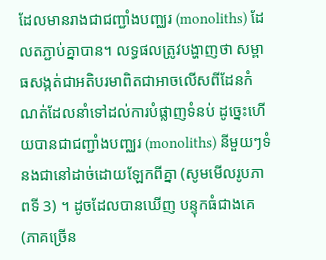ដែលមានរាងជាជញ្ជាំងបញ្ឈរ (monoliths) ដែលតភ្ជាប់គ្នាបាន។ លទ្ធផលត្រូវបង្ហាញថា សម្ពាធសង្កត់ជាអតិបរមាពិតជាអាចលើសពីដែនកំណត់ដែលនាំទៅដល់ការបំផ្លាញទំនប់ ដូច្នេះហើយបានជាជញ្ជាំងបញ្ឈរ (monoliths) នីមួយៗទំនងជានៅដាច់ដោយឡែកពីគ្នា (សូមមើលរូបភាពទី 3) ។ ដូចដែលបានឃើញ បន្ទុកធំជាងគេ (ភាគច្រើន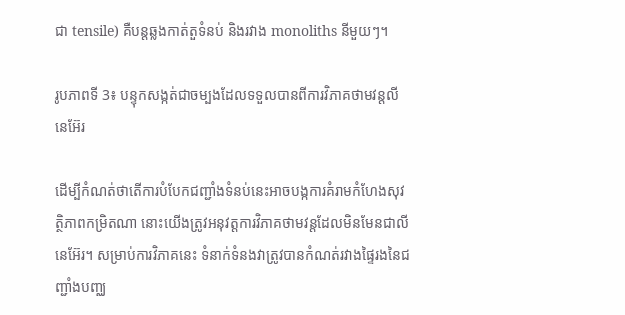ជា tensile) គឺបន្តឆ្លងកាត់តួទំនប់ និងរវាង monoliths នីមួយៗ។

រូបភាពទី 3៖ បន្ទុកសង្កត់ជាចម្បងដែលទទួលបានពីការវិភាគថាមវន្តលីនេអ៊ែរ

ដើម្បីកំណត់ថាតើការបំបែកជញ្ជាំងទំនប់នេះអាចបង្កការគំរាមកំហែងសុវត្ថិភាពកម្រិតណា នោះយើងត្រូវអនុវត្តការវិភាគថាមវន្តដែលមិនមែនជាលីនេអ៊ែរ។ សម្រាប់ការវិភាគនេះ ទំនាក់ទំនងវាត្រូវបានកំណត់រវាងផ្ទៃរងនៃជញ្ជាំងបញ្ឈ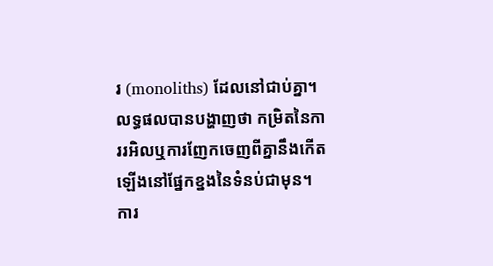រ (monoliths) ដែលនៅជាប់គ្នា។ លទ្ធផលបានបង្ហាញថា កម្រិតនៃការរអិលឬការញែកចេញពីគ្នានឹងកើតឡើងនៅផ្នែកខ្នងនៃទំនប់ជាមុន។ ការ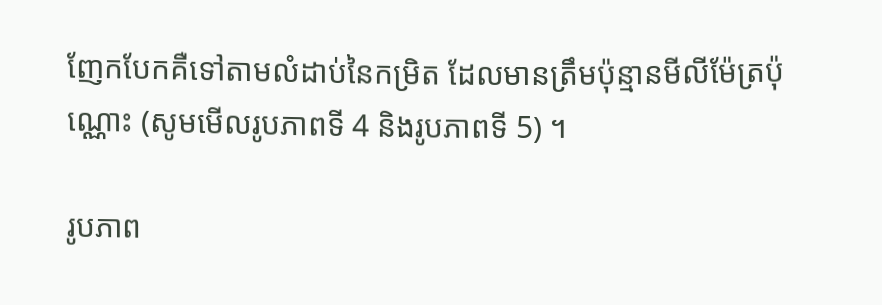ញែកបែកគឺទៅតាមលំដាប់នៃកម្រិត ដែលមានត្រឹមប៉ុន្មានមីលីម៉ែត្រប៉ុណ្ណោះ (សូមមើលរូបភាពទី 4 និងរូបភាពទី 5) ។

រូបភាព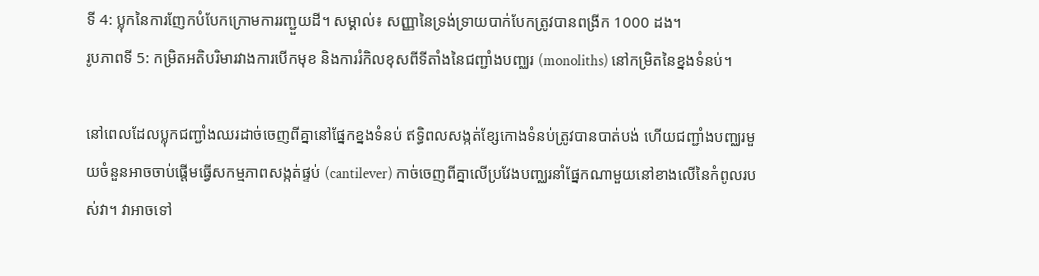ទី 4: ប្លុកនៃការញែកបំបែកក្រោមការរញ្ជួយដី។ សម្គាល់៖ សញ្ញានៃទ្រង់ទ្រាយបាក់បែកត្រូវបានពង្រីក 1000 ដង។
រូបភាពទី 5: កម្រិតអតិបរិមារវាងការបើកមុខ និងការរំកិលខុសពីទីតាំងនៃជញ្ជាំងបញ្ឈរ (monoliths) នៅកម្រិតនៃខ្នងទំនប់។

នៅពេលដែលប្លុកជញ្ជាំងឈរដាច់ចេញពីគ្នានៅផ្នែកខ្នងទំនប់ ឥទ្ធិពលសង្កត់ខ្សែកោងទំនប់ត្រូវបានបាត់បង់ ហើយជញ្ជាំងបញ្ឈរមួយចំនួនអាចចាប់ផ្តើមធ្វើសកម្មភាពសង្កត់ផ្ទប់ (cantilever) កាច់ចេញពីគ្នាលើប្រវែងបញ្ឈរនាំផ្នែកណាមួយនៅខាងលើនៃកំពូលរបស់វា។ វាអាចទៅ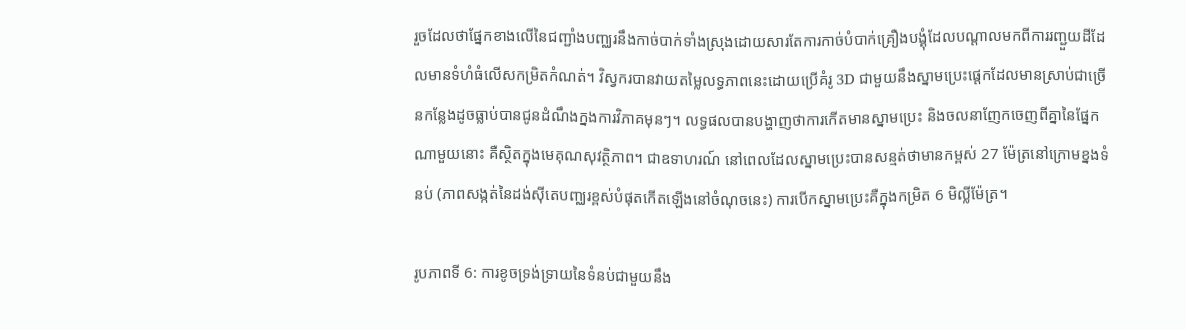រួចដែលថាផ្នែកខាងលើនៃជញ្ជាំងបញ្ឈរនឹងកាច់បាក់ទាំងស្រុងដោយសារតែការកាច់បំបាក់គ្រឿងបង្គុំដែលបណ្តាលមកពីការរញ្ជួយដីដែលមានទំហំធំលើសកម្រិតកំណត់។ វិស្វករបានវាយតម្លៃលទ្ធភាពនេះដោយប្រើគំរូ 3D ជាមួយនឹងស្នាមប្រេះផ្តេកដែលមានស្រាប់ជាច្រើនកន្លែងដូចធ្លាប់បានជូនដំណឹងក្នងការវិភាគមុនៗ។ លទ្ធផលបានបង្ហាញថាការកើតមានស្នាមប្រេះ និងចលនាញែកចេញពីគ្នានៃផ្នែកណាមួយនោះ គឺស្ថិតក្នុងមេគុណសុវត្ថិភាព។ ជាឧទាហរណ៍ នៅពេលដែលស្នាមប្រេះបានសន្មត់ថាមានកម្ពស់ 27 ម៉ែត្រនៅក្រោមខ្នងទំនប់ (ភាពសង្កត់នៃដង់ស៊ីតេបញ្ឈរខ្ពស់បំផុតកើតឡើងនៅចំណុចនេះ) ការបើកស្នាមប្រេះគឺក្នុងកម្រិត 6 មិល្លីម៉ែត្រ។

រូបភាពទី 6: ការខូចទ្រង់ទ្រាយនៃទំនប់ជាមួយនឹង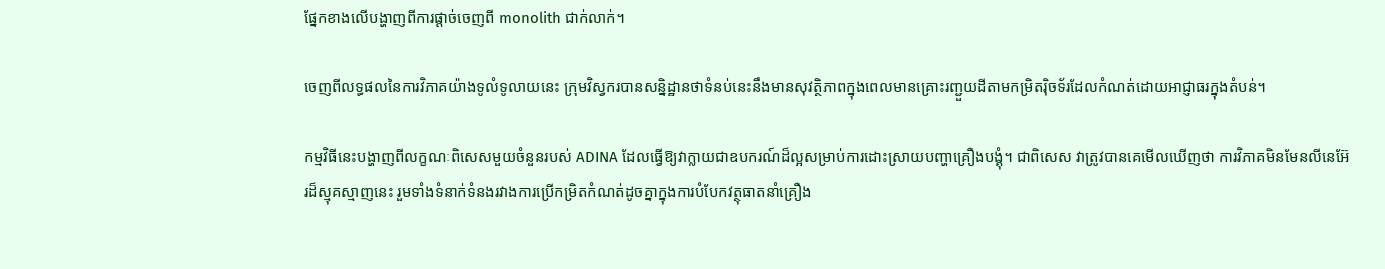ផ្នែកខាងលើបង្ហាញពីការផ្ដាច់ចេញពី monolith ជាក់លាក់។

ចេញពីលទ្ធផលនៃការវិភាគយ៉ាងទូលំទូលាយនេះ ក្រុមវិស្វករបានសន្និដ្ឋានថាទំនប់នេះនឹងមានសុវត្ថិភាពក្នុងពេលមានគ្រោះរញ្ជួយដីតាមកម្រិតរ៉ិចទ័រដែលកំណត់ដោយអាជ្ញាធរក្នុងតំបន់។

កម្មវិធីនេះបង្ហាញពីលក្ខណៈពិសេសមួយចំនួនរបស់ ADINA ដែលធ្វើឱ្យវាក្លាយជាឧបករណ៍ដ៏ល្អសម្រាប់ការដោះស្រាយបញ្ហាគ្រឿងបង្គុំ។ ជាពិសេស វាត្រូវបានគេមើលឃើញថា ការវិភាគមិនមែនលីនេអ៊ែរដ៏ស្មុគស្មាញនេះ រួមទាំងទំនាក់ទំនងរវាងការប្រើកម្រិតកំណត់ដូចគ្នាក្នុងការបំបែកវត្ថុធាតនាំគ្រឿង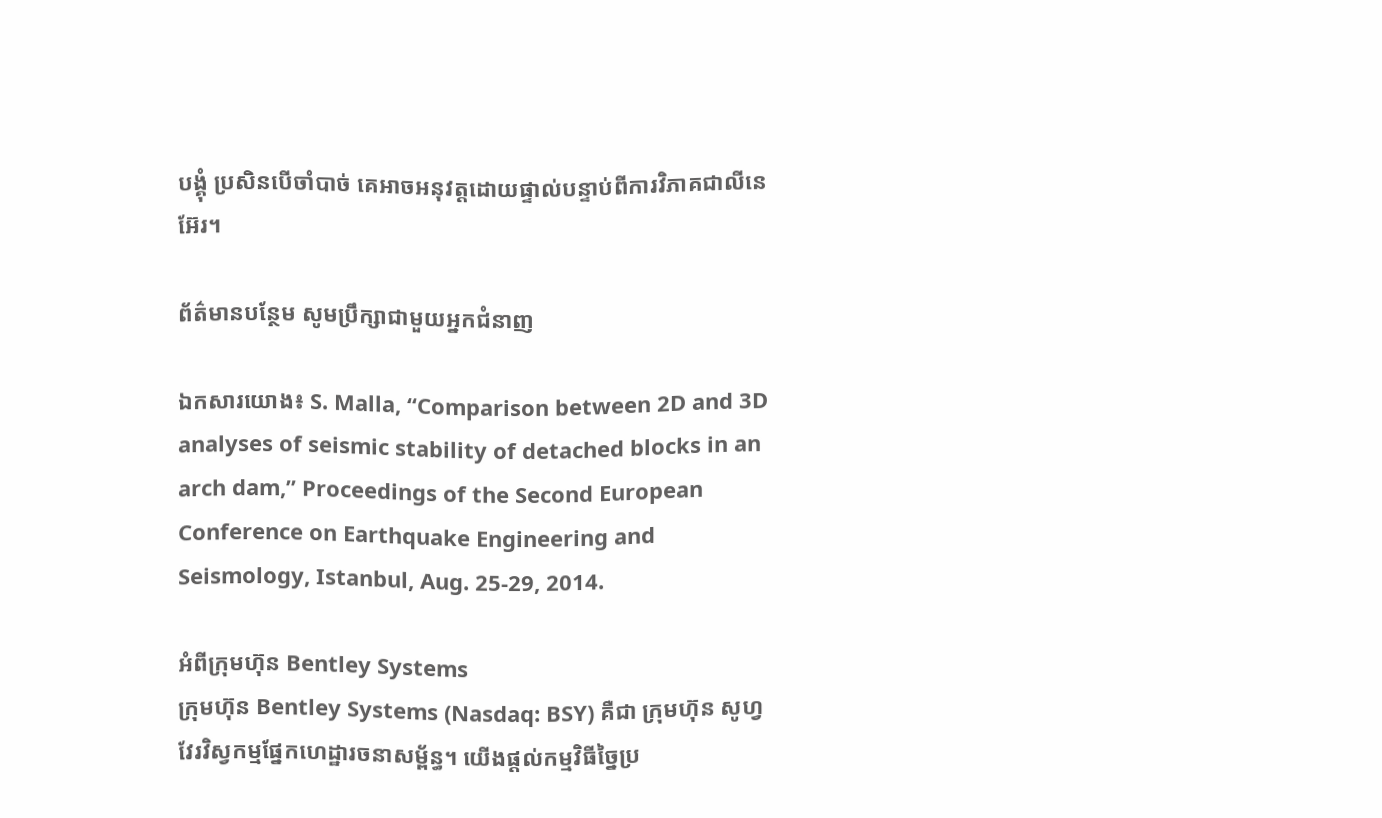បង្គុំ ប្រសិនបើចាំបាច់ គេអាចអនុវត្តដោយផ្ទាល់បន្ទាប់ពីការវិភាគជាលីនេអ៊ែរ។

ព័ត៌មានបន្ថែម សូមប្រឹក្សាជាមួយអ្នកជំនាញ

ឯកសារយោង៖ S. Malla, “Comparison between 2D and 3D analyses of seismic stability of detached blocks in an arch dam,” Proceedings of the Second European Conference on Earthquake Engineering and Seismology, Istanbul, Aug. 25-29, 2014.

អំពីក្រុមហ៊ុន Bentley Systems
ក្រុមហ៊ុន Bentley Systems (Nasdaq: BSY) គឺជា ក្រុមហ៊ុន សូហ្វវែរវិស្វកម្មផ្នែកហេដ្ឋារចនាសម្ព័ន្ធ។ យើងផ្តល់កម្មវិធីច្នៃប្រ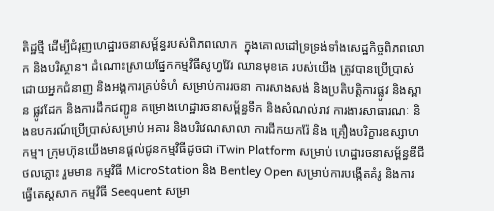តិដ្ឋថ្មី ដើម្បីជំរុញហេដ្ឋារចនាសម្ព័ន្ធរបស់ពិភពលោក  ក្នុងគោលដៅទ្រទ្រង់ទាំងសេដ្ឋកិច្ចពិភពលោក និងបរិស្ថាន។ ដំណោះស្រាយផ្នែកកម្មវិធីសូហ្វវ៊ែរ ឈានមុខគេ របស់យើង ត្រូវបានប្រើប្រាស់ដោយអ្នកជំនាញ និងអង្គការគ្រប់ទំហំ សម្រាប់ការរចនា ការសាងសង់ និងប្រតិបត្តិការផ្លូវ និងស្ពាន ផ្លូវដែក និងការដឹកជញ្ជូន គម្រោងហេដ្ឋារចនាសម្ព័ន្ធទឹក និងសំណល់រាវ ការងារសាធារណៈ និងឧបករណ៍ប្រើប្រាស់សម្រាប់ អគារ និងបរិវេណសាលា ការជីកយករ៉ែ និង គ្រឿងបរិក្ខារឧស្សាហកម្ម។ ក្រុមហ៊ុនយើងមានផ្តល់ជូនកម្មវិធីដូចជា iTwin Platform សម្រាប់ ហេដ្ឋារចនាសម្ព័ន្ធឌីជីថលភ្លោះ រួមមាន កម្មវិធី MicroStation និង Bentley Open សម្រាប់ការបង្កើតគំរូ និងការធ្វើតេស្តសាក កម្មវិធី Seequent សម្រា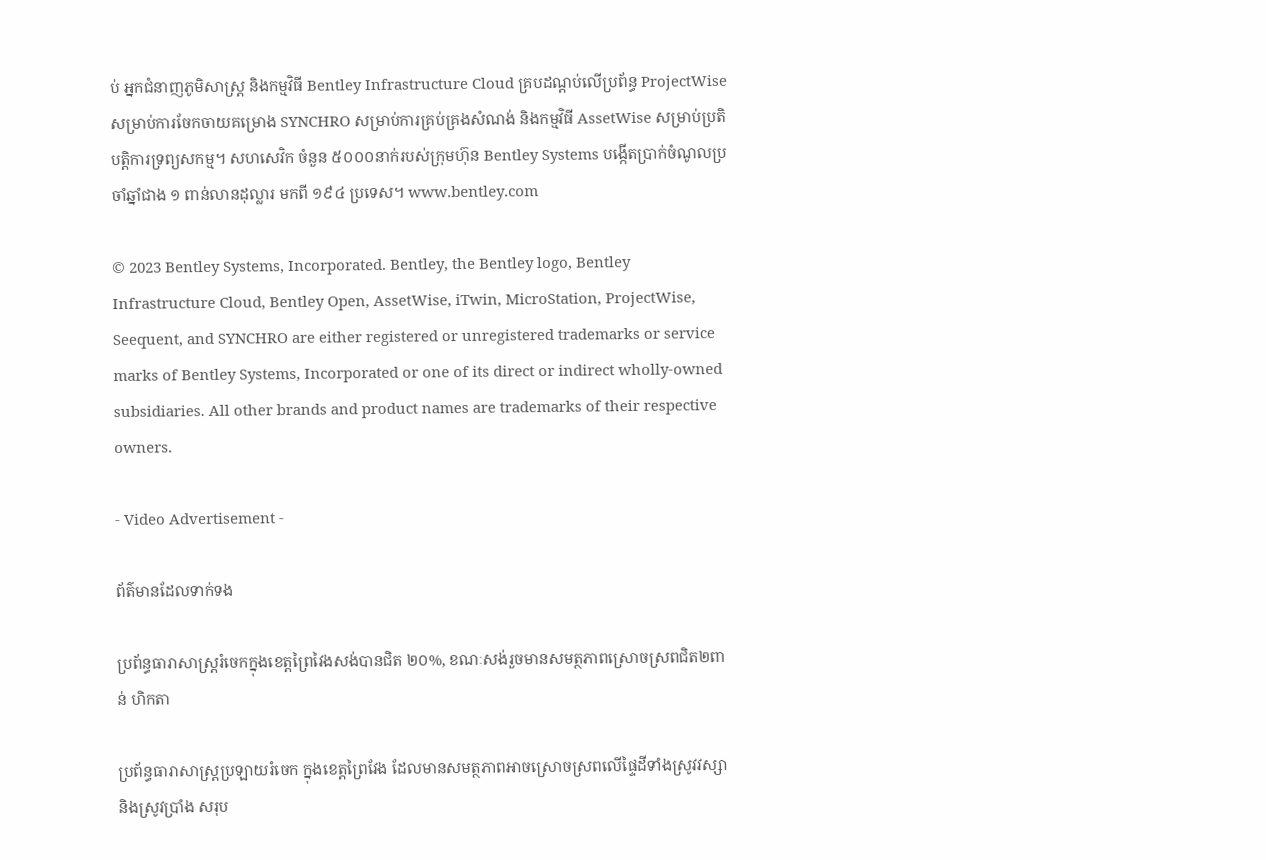ប់ អ្នកជំនាញភូមិសាស្ត្រ និងកម្មវិធី Bentley Infrastructure Cloud គ្របដណ្តប់លើប្រព័ន្ធ ProjectWise សម្រាប់ការចែកចាយគម្រោង SYNCHRO សម្រាប់ការគ្រប់គ្រងសំណង់ និងកម្មវិធី AssetWise សម្រាប់ប្រតិបត្តិការទ្រព្យសកម្ម។ សហសេវិក ចំនួន ៥០០០នាក់របស់ក្រុមហ៊ុន Bentley Systems បង្កើតប្រាក់ចំណូលប្រចាំឆ្នាំជាង ១ ពាន់លានដុល្លារ មកពី ១៩៤ ប្រទេស។ www.bentley.com

© 2023 Bentley Systems, Incorporated. Bentley, the Bentley logo, Bentley Infrastructure Cloud, Bentley Open, AssetWise, iTwin, MicroStation, ProjectWise, Seequent, and SYNCHRO are either registered or unregistered trademarks or service marks of Bentley Systems, Incorporated or one of its direct or indirect wholly-owned subsidiaries. All other brands and product names are trademarks of their respective owners.

- Video Advertisement -

ព័ត៌មានដែលទាក់ទង

ប្រព័ន្ធធារាសាស្រ្តរំចេកក្នុងខេត្តព្រៃវៃងសង់បានជិត ២០%, ខណៈសង់រួចមានសមត្ថភាពស្រោចស្រពជិត២ពាន់ ហិកតា

ប្រព័ន្ធធារាសាស្រ្តប្រឡាយរំចេក ក្នុងខេត្តព្រៃវែង ដែលមានសមត្ថភាពអាចស្រោចស្រពលើផ្ទៃដីទាំងស្រូវវស្សា និងស្រូវប្រាំង សរុប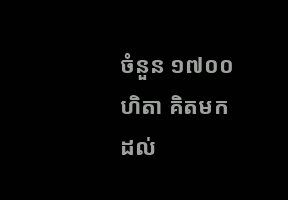ចំនួន ១៧០០ហិតា គិតមកដល់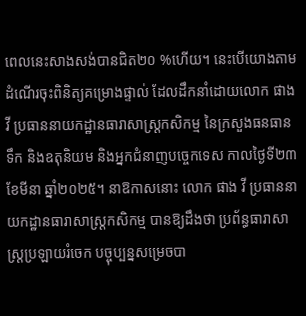ពេលនេះសាងសង់បានជិត២០ %ហើយ។ នេះបើយោងតាមដំណើរចុះពិនិត្យគម្រោងផ្ទាល់ ដែលដឹកនាំដោយលោក ផាង វី ប្រធាននាយកដ្ឋានធារាសាស្ត្រកសិកម្ម នៃក្រសួងធនធានទឹក និងឧតុនិយម និងអ្នកជំនាញបច្ចេកទេស កាលថ្ងៃទី២៣ ខែមីនា ឆ្នាំ២០២៥។ នាឱកាសនោះ លោក ផាង វី ប្រធាននាយកដ្ឋានធារាសាស្ត្រកសិកម្ម បានឱ្យដឹងថា ប្រព័ន្ធធារាសាស្រ្តប្រឡាយរំចេក បច្ចុប្បន្នសម្រេចបា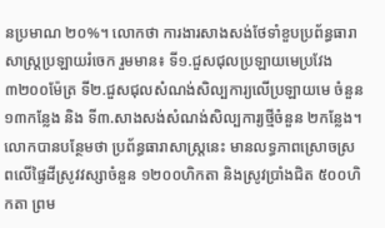នប្រមាណ ២០%។ លោកថា ការងារសាងសង់ថែទាំខួបប្រព័ន្ធធារាសាស្រ្តប្រឡាយរំចេក រួមមាន៖ ទី១.ជួសជុលប្រឡាយមេប្រវែង ៣២០០ម៉ែត្រ ទី២.ជួសជុលសំណង់សិល្បការ្យលើប្រឡាយមេ ចំនួន ១៣កន្លែង និង ទី៣.សាងសង់សំណង់សិល្បការ្យថ្មីចំនួន ២កន្លែង។ លោកបានបន្ថែមថា ប្រព័ន្ធធារាសាស្រ្តនេះ មានលទ្ធភាពស្រោចស្រពលើផ្ទៃដីស្រូវវស្សាចំនួន ១២០០ហិកតា និងស្រូវប្រាំងជិត ៥០០ហិកតា ព្រម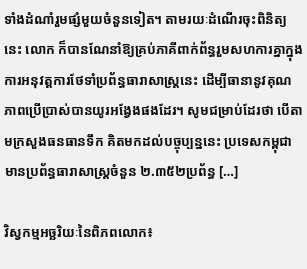ទាំងដំណាំរួមផ្សំមួយចំនួនទៀត។ តាមរយៈដំណើរចុះពិនិត្យនេះ លោក ក៏បានណែនាំឱ្យគ្រប់ភាគីពាក់ព័ន្ធរួមសហការគ្នាក្នុងការអនុវត្តការថែទាំប្រព័ន្ធធារាសាស្រ្តនេះ ដើម្បីធានានូវគុណភាពប្រើប្រាស់បានយូរអង្វែងផងដែរ។ សូមជម្រាប់ដែរថា បើតាមក្រសួងធនធានទឹក គិតមកដល់បច្ចុប្បន្ននេះ ប្រទេសកម្ពុជាមានប្រព័ន្ធធារាសាស្ត្រចំនួន ២.៣៥២ប្រព័ន្ធ […]

វិស្វកម្មអច្ឆរិយៈនៃពិភពលោក៖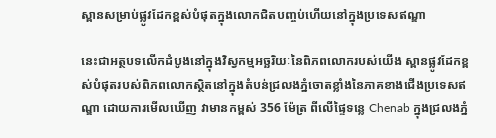ស្ពានសម្រាប់ផ្លូវដែកខ្ពស់បំផុតក្នុងលោកជិតបញ្ចប់ហើយនៅក្នុងប្រទេសឥណ្ឌា

នេះជាអត្ថបទលើកដំបូងនៅក្នុងវិស្វកម្មអច្ឆរិយៈនៃពិភពលោករបស់យើង ស្ពានផ្លូវដែកខ្ពស់បំផុតរបស់ពិភពលោកស្ថិតនៅក្នុងតំបន់ជ្រលងភ្នំចោតខ្លាំងនៃភាគខាងជើងប្រទេសឥណ្ឌា ដោយការមើលឃើញ វាមានកម្ពស់ 356 ម៉ែត្រ ពីលើផ្ទៃទន្លេ Chenab ក្នុងជ្រលងភ្នំ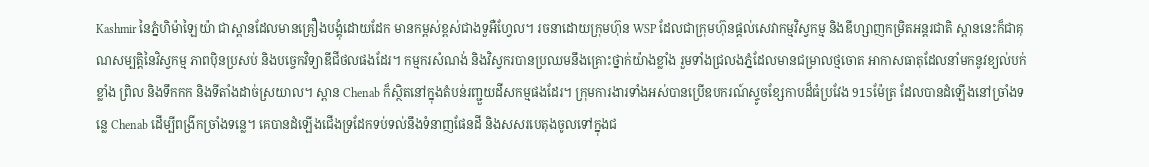Kashmir នៃភ្នំហិម៉ាឡៃយ៉ា ជាស្ពានដែលមានគ្រឿងបង្គុំដោយដែក មានកម្ពស់ខ្ពស់ជាងទួអឺហ្វែល។ រចនាដោយក្រុមហ៊ុន WSP ដែលជាក្រុមហ៊ុនផ្តល់សេវាកម្មវិស្វកម្ម និងឌីហ្សាញកម្រិតអន្តរជាតិ ស្ពាននេះក៏ជាគុណសម្បត្តិនៃវិស្វកម្ម ភាពប៉ិនប្រសប់ និងបច្ចេកវិទ្យាឌីជីថលផងដែរ។ កម្មករសំណង់ និងវិស្វករបានប្រឈមនឹងគ្រោះថ្នាក់យ៉ាងខ្លាំង រួមទាំងជ្រលងភ្នំដែលមានជម្រាលថ្មចោត អាកាសធាតុដែលនាំមកនូវខ្យល់បក់ខ្លាំង ព្រិល និងទឹកកក និងទីតាំងដាច់ស្រយាល។ ស្ពាន Chenab ក៏ស្ថិតនៅក្នុងតំបន់រញ្ជួយដីសកម្មផងដែរ។ ក្រុមការងារទាំងអស់បានប្រើឧបករណ៍ស្ទូចខ្សែកាបដ៏ធំប្រវែង 915ម៉ែត្រ ដែលបានដំឡើងនៅច្រាំងទន្លេ Chenab ដើម្បីពង្រីកច្រាំងទន្លេ។ គេបានដំឡើងជើងទ្រដែកទប់ទល់នឹងទំនាញផែនដី និងសសរបេតុងចូលទៅក្នុងជ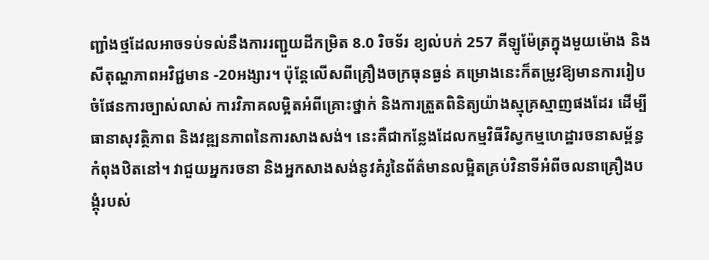ញ្ជាំងថ្មដែលអាចទប់ទល់នឹងការរញ្ជួយដីកម្រិត 8.0 រិចទ័រ ខ្យល់បក់ 257 គីឡូម៉ែត្រក្នុងមួយម៉ោង និងសីតុណ្ហភាពអវិជ្ជមាន -20អង្សារ។ ប៉ុន្តែលើសពីគ្រឿងចក្រធុនធ្ងន់ គម្រោងនេះក៏តម្រូវឱ្យមានការរៀបចំផែនការច្បាស់លាស់ ការវិភាគលម្អិតអំពីគ្រោះថ្នាក់ និងការត្រួតពិនិត្យយ៉ាងស្មុគ្រស្មាញផងដែរ ដើម្បីធានាសុវត្ថិភាព និងវឌ្ឍនភាពនៃការសាងសង់។ នេះគឺជាកន្លែងដែលកម្មវិធីវិស្វកម្មហេដ្ឋារចនាសម្ព័ន្ធកំពុងឋិតនៅ។ វាជួយអ្នករចនា និងអ្នកសាងសង់នូវគំរូនៃព័ត៌មានលម្អិតគ្រប់វិនាទីអំពីចលនាគ្រឿងបង្គុំរបស់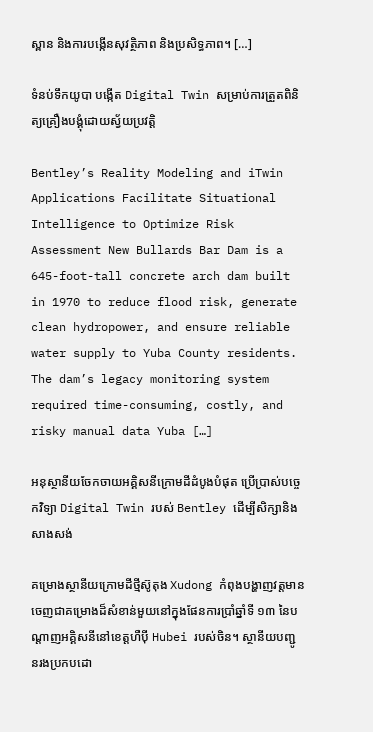ស្ពាន និងការបង្កើនសុវត្ថិភាព និងប្រសិទ្ធភាព។ […]

ទំនប់ទឹកយូបា បង្កើត Digital Twin សម្រាប់ការត្រួតពិនិត្យគ្រឿងបង្គុំដោយស្វ័យប្រវត្តិ

Bentley’s Reality Modeling and iTwin Applications Facilitate Situational Intelligence to Optimize Risk Assessment New Bullards Bar Dam is a 645-foot-tall concrete arch dam built in 1970 to reduce flood risk, generate clean hydropower, and ensure reliable water supply to Yuba County residents. The dam’s legacy monitoring system required time-consuming, costly, and risky manual data Yuba […]

អនុស្ថានីយចែកចាយអគ្គិសនីក្រោមដីដំបូងបំផុត ប្រើប្រាស់បច្ចេកវិទ្យា Digital Twin របស់ Bentley ដើម្បីសិក្សានិងសាងសង់

គម្រោងស្ថានីយក្រោមដីថ្មីស៊ូតុង Xudong កំពុងបង្ហាញវត្តមានចេញជាគម្រោងដ៏សំខាន់មួយនៅក្នុងផែនការប្រាំឆ្នាំទី ១៣ នៃបណ្តាញអគ្គិសនីនៅខេត្តហឺប៉ី Hubei របស់ចិន។ ស្ថានីយបញ្ជូនរងប្រកបដោ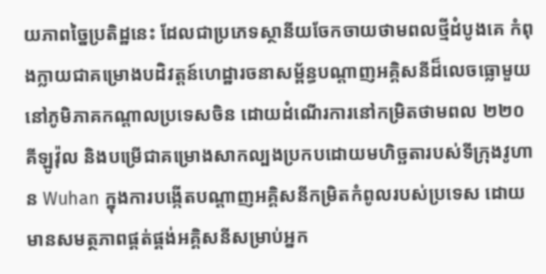យភាពច្នៃប្រតិដ្ឋនេះ ដែលជាប្រភេទស្ថានីយចែកចាយថាមពលថ្មីដំបូងគេ កំពុងក្លាយជាគម្រោងបដិវត្តន៍ហេដ្ឋារចនាសម្ព័ន្ធបណ្តាញអគ្គិសនីដ៏លេចធ្លោមួយនៅភូមិភាគកណ្តាលប្រទេសចិន ដោយដំណើរការនៅកម្រិតថាមពល ២២០ គីឡូវ៉ុល និងបម្រើជាគម្រោងសាកល្បងប្រកបដោយមហិច្ឆតារបស់ទីក្រុងវូហាន Wuhan ក្នុងការបង្កើតបណ្តាញអគ្គិសនីកម្រិតកំពូលរបស់ប្រទេស ដោយមានសមត្ថភាពផ្គត់ផ្គង់អគ្គិសនីសម្រាប់អ្នក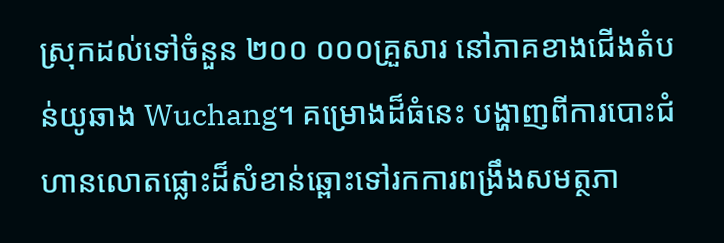ស្រុកដល់ទៅចំនួន ២០០ ០០០គ្រួសារ នៅភាគខាងជើងតំបន់យូឆាង Wuchang។ គម្រោងដ៏ធំនេះ បង្ហាញពីការបោះជំហានលោតផ្លោះដ៏សំខាន់ឆ្ពោះទៅរកការពង្រឹងសមត្ថភា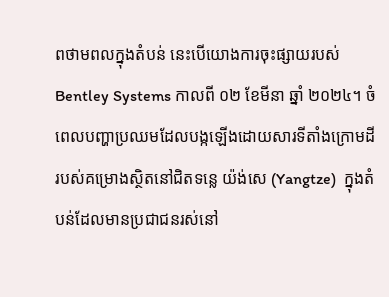ពថាមពលក្នុងតំបន់ នេះបើយោងការចុះផ្សាយរបស់ Bentley Systems កាលពី ០២ ខែមីនា ឆ្នាំ ២០២៤។ ចំពេលបញ្ហាប្រឈមដែលបង្កឡើងដោយសារទីតាំងក្រោមដីរបស់គម្រោងស្ថិតនៅជិតទន្លេ យ៉ង់សេ (Yangtze)  ក្នុងតំបន់ដែលមានប្រជាជនរស់នៅ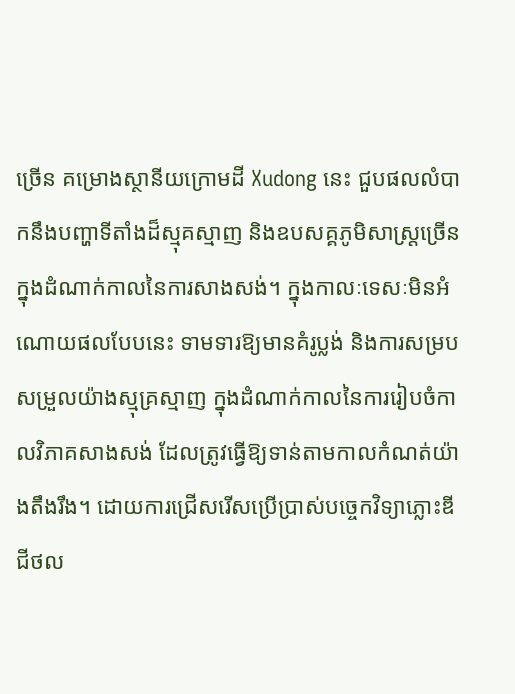ច្រើន គម្រោងស្ថានីយក្រោមដី Xudong នេះ ជួបផលលំបាកនឹងបញ្ហាទីតាំងដ៏ស្មុគស្មាញ និងឧបសគ្គភូមិសាស្ត្រច្រើន ក្នុងដំណាក់កាលនៃការសាងសង់។ ក្នុងកាលៈទេសៈមិនអំណោយផលបែបនេះ ទាមទារឱ្យមានគំរូប្លង់ និងការសម្របសម្រួលយ៉ាងស្មុគ្រស្មាញ ក្នុងដំណាក់កាលនៃការរៀបចំកាលវិភាគសាងសង់ ដែលត្រូវធ្វើឱ្យទាន់តាមកាលកំណត់យ៉ាងតឹងរឹង។ ដោយការជ្រើសរើសប្រើប្រាស់បច្ចេកវិទ្យាភ្លោះឌីជីថល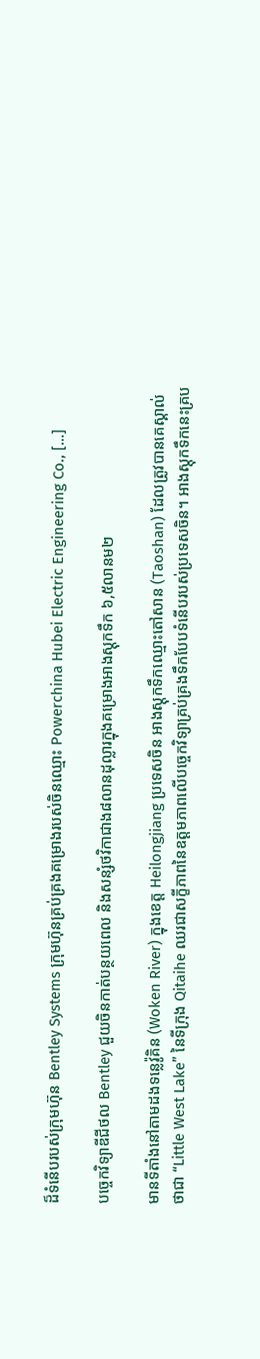ដ៏ទំនើបរបស់ក្រុមហ៊ុន Bentley Systems ក្រុមហ៊ុនគ្រប់គ្រងគម្រោងរបស់ចិនឈ្មោះ Powerchina Hubei Electric Engineering Co., […]

បច្ចេកវិទ្យាឌីជីថល Bentley ជួយចិនកាត់បន្ថយពេល និងសន្សំថវិកាជាង៨លានដុល្លារក្នុងគម្រោងអាងស្តុកទឹក ៦,៥លានម២

មានទីតាំងនៅតាមដងទន្លេវ៉ូគិន (Woken River) ក្នុងខេត្ត Heilongjiang ប្រទេសចិន អាងស្តុកទឹកឈ្មោះតៅសាន (Taoshan) ដែលត្រូវបានគេស្គាល់ថាជា “Little West Lake” នៃទីក្រុង Qitaihe ឈរជាសក្ខីភាពនៃឧត្តមភាពលើបច្ចេកវិទ្យាគ្រប់គ្រងទឹកបែបទំនើបរបស់ប្រទេសចិន។ អាងស្តុកទឹកនេះគ្រប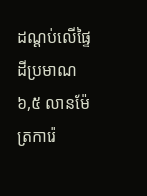ដណ្ដប់លើផ្ទៃដីប្រមាណ ៦,៥ លានម៉ែត្រការ៉េ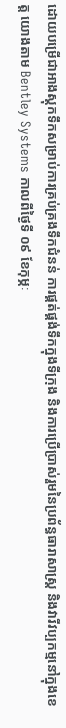ដោយបម្រើជាអាងស្តុកទឹកសម្រាប់ការគ្រប់គ្រងទឹកជំនន់ ការផ្គត់ផ្គង់ទឹកក្នុងទីក្រុង និងការប្រើប្រាស់រួមនៃប្រព័ន្ធធារាសាស្រ្ត និងវារីវប្បកម្មនៅក្នុងខេត្ត យោងតាម Bentley Systems កាលពីថ្ងៃទី ០៩ ខែកុម្ភៈ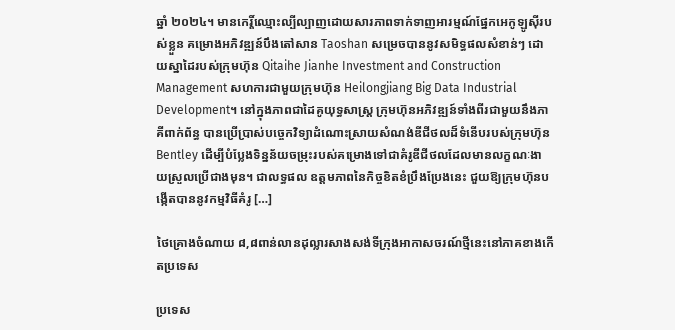ឆ្នាំ ២០២៤។ មានកេរ្តិ៍ឈ្មោះល្បីល្បាញដោយសារភាពទាក់ទាញអារម្មណ៍ផ្នែកអេកូឡូស៊ីរបស់ខ្លួន គម្រោងអភិវឌ្ឍន៍បឹងតៅសាន Taoshan សម្រេចបាននូវសមិទ្ធផលសំខាន់ៗ ដោយស្នាដៃរបស់ក្រុមហ៊ុន Qitaihe Jianhe Investment and Construction Management សហការជាមួយក្រុមហ៊ុន Heilongjiang Big Data Industrial Development។ នៅក្នុងភាពជាដៃគូយុទ្ធសាស្ត្រ ក្រុមហ៊ុនអភិវឌ្ឍន៍ទាំងពីរជាមួយនឹងភាគីពាក់ព័ន្ធ បានប្រើប្រាស់បច្ចេកវិទ្យាដំណោះស្រាយសំណង់ឌីជីថលដ៏ទំនើបរបស់ក្រុមហ៊ុន Bentley ដើម្បីបំប្លែងទិន្នន័យចម្រុះរបស់គម្រោងទៅជាគំរូឌីជីថលដែលមានលក្ខណៈងាយស្រួលប្រើជាងមុន។ ជាលទ្ធផល ឧត្តមភាពនៃកិច្ចខិតខំប្រឹងប្រែងនេះ ជួយឱ្យក្រុមហ៊ុនបង្កើតបាននូវកម្មវិធីគំរូ […]

ថៃគ្រោងចំណាយ ៨,៨ពាន់លានដុល្លារសាងសង់ទីក្រុងអាកាសចរណ៍ថ្មីនេះនៅភាគខាងកើតប្រទេស

ប្រទេស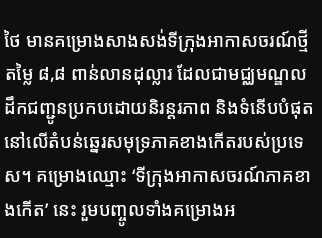ថៃ មានគម្រោងសាងសង់ទីក្រុងអាកាសចរណ៍ថ្មីតម្លៃ ៨,៨ ពាន់លានដុល្លារ ដែលជាមជ្ឈមណ្ឌលដឹកជញ្ជូនប្រកបដោយនិរន្តរភាព និងទំនើបបំផុតនៅលើតំបន់ឆ្នេរសមុទ្រភាគខាងកើតរបស់ប្រទេស។ គម្រោងឈ្មោះ ‘ទីក្រុងអាកាសចរណ៍ភាគខាងកើត’ នេះ រួមបញ្ចូលទាំងគម្រោងអ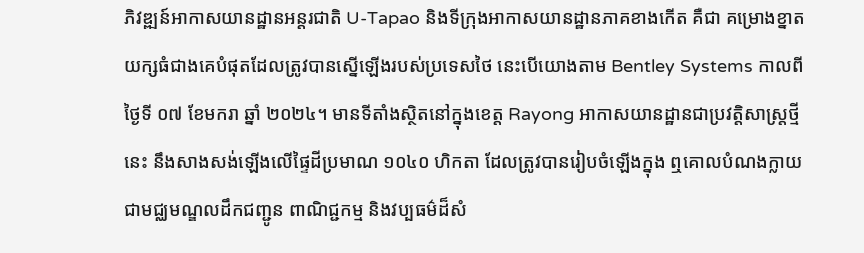ភិវឌ្ឍន៍អាកាសយានដ្ឋានអន្តរជាតិ U-Tapao និងទីក្រុងអាកាសយានដ្ឋានភាគខាងកើត គឺជា គម្រោងខ្នាតយក្សធំជាងគេបំផុតដែលត្រូវបានស្នើឡើងរបស់ប្រទេសថៃ នេះបើយោងតាម Bentley Systems កាលពីថ្ងៃទី ០៧ ខែមករា ឆ្នាំ ២០២៤។ មានទីតាំងស្ថិតនៅក្នុងខេត្ត Rayong អាកាសយានដ្ឋានជាប្រវត្តិសាស្ត្រថ្មីនេះ នឹងសាងសង់ឡើងលើផ្ទៃដីប្រមាណ ១០៤០ ហិកតា ដែលត្រូវបានរៀបចំឡើងក្នុង ឮគោលបំណងក្លាយជាមជ្ឈមណ្ឌលដឹកជញ្ជូន ពាណិជ្ជកម្ម និងវប្បធម៌ដ៏សំ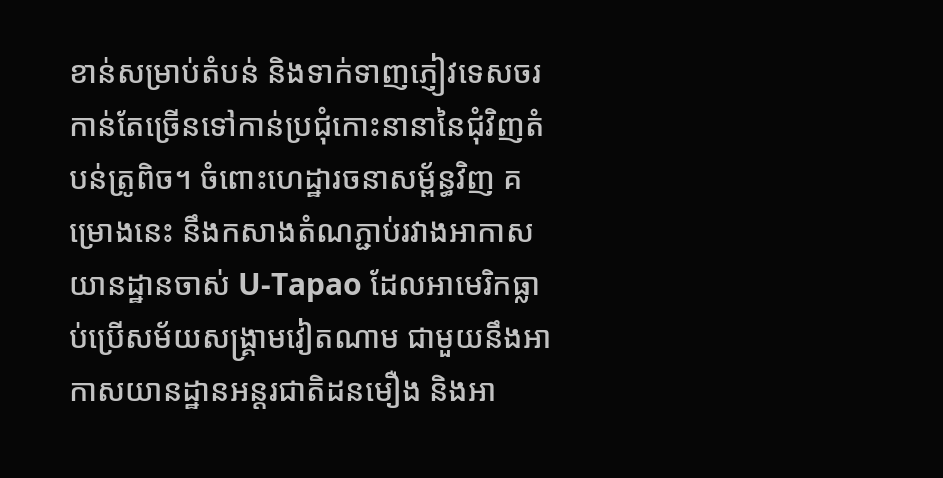ខាន់សម្រាប់តំបន់ និងទាក់ទាញភ្ញៀវទេសចរកាន់តែច្រើនទៅកាន់ប្រជុំកោះនានានៃជុំវិញតំបន់ត្រូពិច។ ចំពោះហេដ្ឋារចនាសម្ព័ន្ធវិញ គម្រោងនេះ នឹងកសាងតំណភ្ជាប់រវាងអាកាសយានដ្ឋានចាស់ U-Tapao ដែលអាមេរិកធ្លាប់ប្រើសម័យសង្រ្គាមវៀតណាម ជាមួយនឹងអាកាសយានដ្ឋានអន្តរជាតិដនមឿង និងអា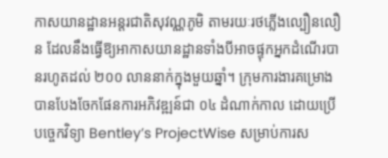កាសយានដ្ឋានអន្តរជាតិសុវណ្ណភូមិ តាមរយៈរថភ្លើងល្បឿនលឿន ដែលនឹងធ្វើឱ្យអាកាសយានដ្ឋានទាំងបីអាចផ្ទុកអ្នកដំណើរបានរហូតដល់ ២០០ លាននាក់ក្នុងមួយឆ្នាំ។ ក្រុមការងារគម្រោង បានបែងចែកផែនការអភិវឌ្ឍន៍ជា ០៤ ដំណាក់កាល ដោយប្រើបច្ចេកវិទ្យា Bentley’s ProjectWise សម្រាប់ការស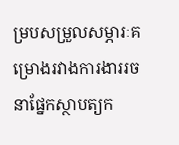ម្របសម្រួលសម្ភារៈគម្រោងរវាងការងាររចនាផ្នែកស្ថាបត្យក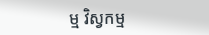ម្ម វិស្វកម្ម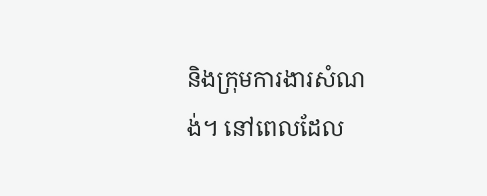និងក្រុមការងារសំណង់។ នៅពេលដែល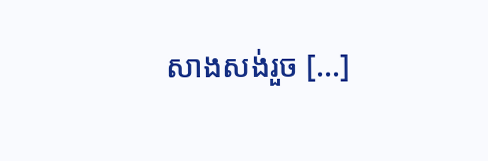សាងសង់រួច […]